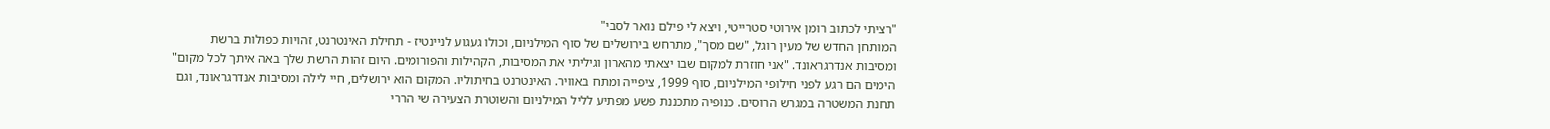"רציתי לכתוב רומן אירוטי סטרייטי, ויצא לי פילם נואר לסבי"
המותחן החדש של מעין רוגל, "שם מסך", מתרחש בירושלים של סוף המילניום, וכולו געגוע לניינטיז - תחילת האינטרנט, זהויות כפולות ברשת ומסיבות אנדרגראונד. "אני חוזרת למקום שבו יצאתי מהארון וגיליתי את המסיבות, הקהילות והפורומים. היום זהות הרשת שלך באה איתך לכל מקום"
הימים הם רגע לפני חילופי המילניום, סוף 1999, ציפייה ומתח באוויר. האינטרנט בחיתוליו. המקום הוא ירושלים, חיי לילה ומסיבות אנדרגראונד, וגם תחנת המשטרה במגרש הרוסים. כנופיה מתכננת פשע מפתיע לליל המילניום והשוטרת הצעירה שי הררי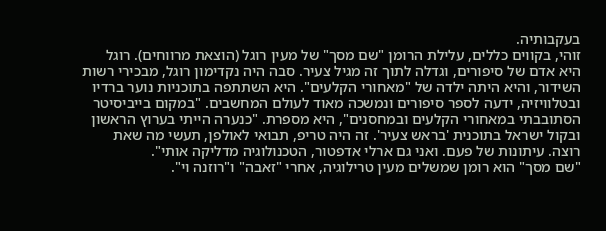בעקבותיה.
זוהי, בקווים כללים, עלילת הרומן "שם מסך" של מעין רוגל (הוצאת מרווחים). רוגל היא אדם של סיפורים, וגדלה לתוך זה מגיל צעיר. סבה היה נקדימון רוגל, מבכירי רשות השידור, והיא היתה ילדה של "מאחורי הקלעים". היא השתתפה בתוכניות נוער ברדיו ובטלוויזיה, ידעה לספר סיפורים ונמשכה מאוד לעולם המחשבים. "במקום בייביסיטר הסתובבתי במאחורי הקלעים ובמחסנים", היא מספרת. "כנערה הייתי בערוץ הראשון ובקול ישראל בתוכנית 'בראש צעיר'. זה היה טריפ, תבואי לאולפן, תעשי מה שאת רוצה. עיתונות של פעם. ואני גם ארלי אדפטור, הטכנולוגיה מדליקה אותי".
"שם מסך" הוא רומן שמשלים מעין טרילוגיה, אחרי "זאבה" ו"רוזנה וי".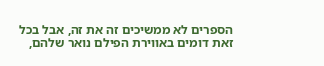הספרים לא ממשיכים זה את זה, אבל בכל זאת דומים באווירת הפילם נואר שלהם,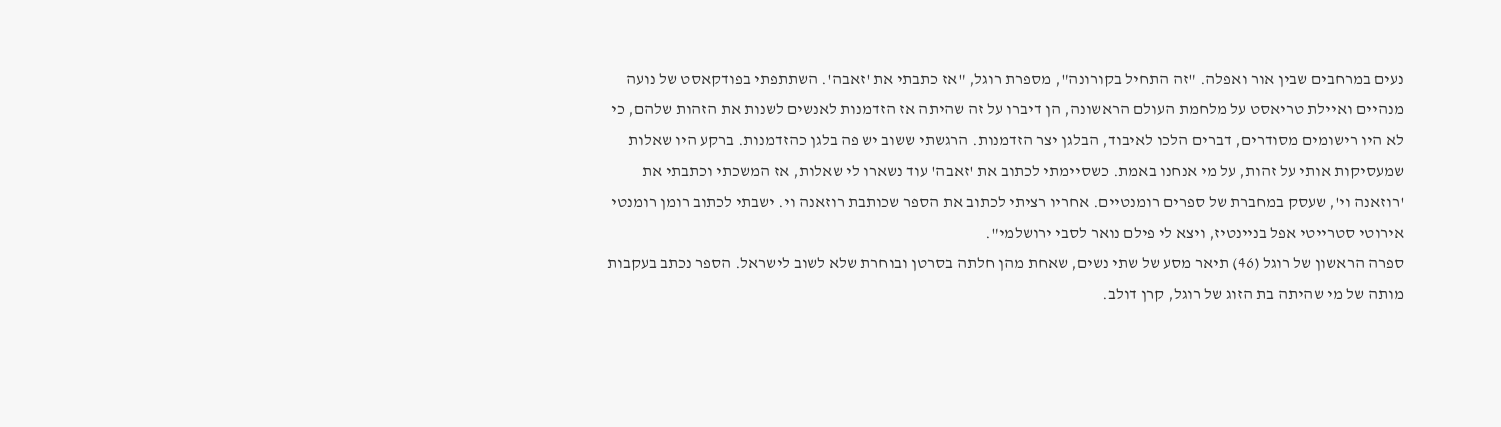נעים במרחבים שבין אור ואפלה. "זה התחיל בקורונה", מספרת רוגל, "אז כתבתי את 'זאבה'. השתתפתי בפודקאסט של נועה מנהיים ואיילת טריאסט על מלחמת העולם הראשונה, הן דיברו על זה שהיתה אז הזדמנות לאנשים לשנות את הזהות שלהם, כי לא היו רישומים מסודרים, דברים הלכו לאיבוד, הבלגן יצר הזדמנות. הרגשתי ששוב יש פה בלגן כהזדמנות. ברקע היו שאלות שמעסיקות אותי על זהות, על מי אנחנו באמת. כשסיימתי לכתוב את 'זאבה' עוד נשארו לי שאלות, אז המשכתי וכתבתי את 'רוזאנה וי', שעסק במחברת של ספרים רומנטיים. אחריו רציתי לכתוב את הספר שכותבת רוזאנה וי. ישבתי לכתוב רומן רומנטי אירוטי סטרייטי אפל בניינטיז, ויצא לי פילם נואר לסבי ירושלמי".
ספרה הראשון של רוגל (46) תיאר מסע של שתי נשים, שאחת מהן חלתה בסרטן ובוחרת שלא לשוב לישראל. הספר נכתב בעקבות מותה של מי שהיתה בת הזוג של רוגל, קרן דולב.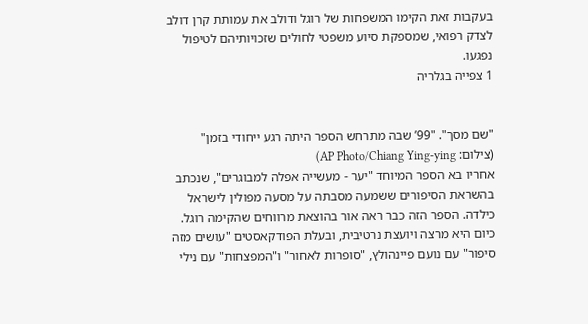בעקבות זאת הקימו המשפחות של רוגל ודולב את עמותת קרן דולב לצדק רפואי, שמספקת סיוע משפטי לחולים שזכויותיהם לטיפול נפגעו.
1 צפייה בגלריה


"שם מסך". "99’ שבה מתרחש הספר היתה רגע ייחודי בזמן"
(צילום: AP Photo/Chiang Ying-ying)
אחריו בא הספר המיוחד "יער - מעשייה אפלה למבוגרים", שנכתב בהשראת הסיפורים ששמעה מסבתה על מסעה מפולין לישראל כילדה. הספר הזה כבר ראה אור בהוצאת מרווחים שהקימה רוגל. כיום היא מרצה ויועצת נרטיבית, ובעלת הפודקאסטים "עושים מזה סיפור" עם נועם פיינהולץ, "סופרות לאחור" ו"המפצחות" עם נילי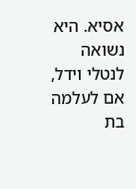אסיא. היא נשואה לנטלי וידל, אם לעלמה בת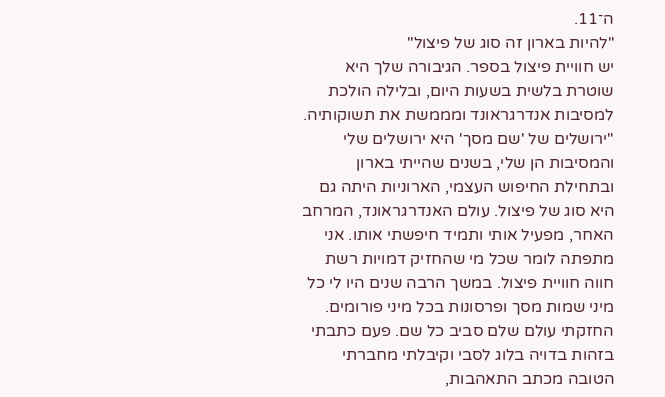ה־11.
"להיות בארון זה סוג של פיצול"
יש חוויית פיצול בספר. הגיבורה שלך היא שוטרת בלשית בשעות היום, ובלילה הולכת למסיבות אנדרגראונד ומממשת את תשוקותיה.
"ירושלים של 'שם מסך' היא ירושלים שלי והמסיבות הן שלי, בשנים שהייתי בארון ובתחילת החיפוש העצמי, הארוניות היתה גם היא סוג של פיצול. עולם האנדרגראונד, המרחב האחר, מפעיל אותי ותמיד חיפשתי אותו. אני מתפתה לומר שכל מי שהחזיק דמויות רשת חווה חוויית פיצול. במשך הרבה שנים היו לי כל מיני שמות מסך ופרסונות בכל מיני פורומים. החזקתי עולם שלם סביב כל שם. פעם כתבתי בזהות בדויה בלוג לסבי וקיבלתי מחברתי הטובה מכתב התאהבות,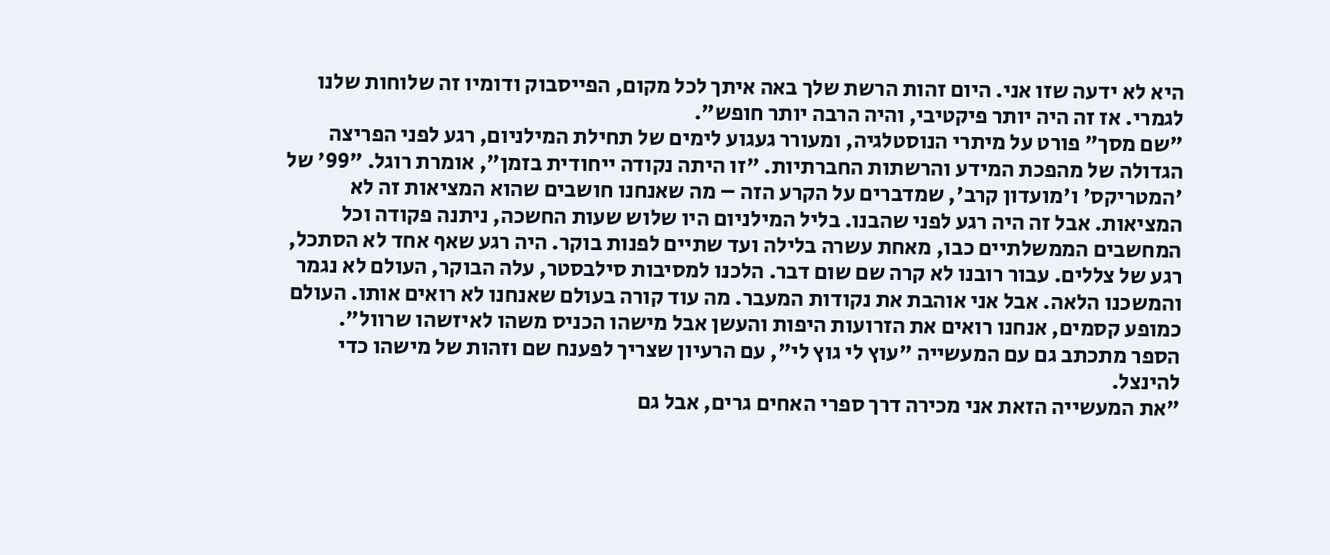היא לא ידעה שזו אני. היום זהות הרשת שלך באה איתך לכל מקום, הפייסבוק ודומיו זה שלוחות שלנו לגמרי. אז זה היה יותר פיקטיבי, והיה הרבה יותר חופש".
"שם מסך" פורט על מיתרי הנוסטלגיה, ומעורר געגוע לימים של תחילת המילניום, רגע לפני הפריצה הגדולה של מהפכת המידע והרשתות החברתיות. "זו היתה נקודה ייחודית בזמן", אומרת רוגל. "99' של 'המטריקס' ו'מועדון קרב', שמדברים על הקרע הזה – מה שאנחנו חושבים שהוא המציאות זה לא המציאות. אבל זה היה רגע לפני שהבנו. בליל המילניום היו שלוש שעות החשכה, ניתנה פקודה וכל המחשבים הממשלתיים כבו, מאחת עשרה בלילה ועד שתיים לפנות בוקר. היה רגע שאף אחד לא הסתכל, רגע של צללים. עבור רובנו לא קרה שם שום דבר. הלכנו למסיבות סילבסטר, עלה הבוקר, העולם לא נגמר והמשכנו הלאה. אבל אני אוהבת את נקודות המעבר. מה עוד קורה בעולם שאנחנו לא רואים אותו. העולם כמופע קסמים, אנחנו רואים את הזרועות היפות והעשן אבל מישהו הכניס משהו לאיזשהו שרוול".
הספר מתכתב גם עם המעשייה "עוץ לי גוץ לי", עם הרעיון שצריך לפענח שם וזהות של מישהו כדי להינצל.
"את המעשייה הזאת אני מכירה דרך ספרי האחים גרים, אבל גם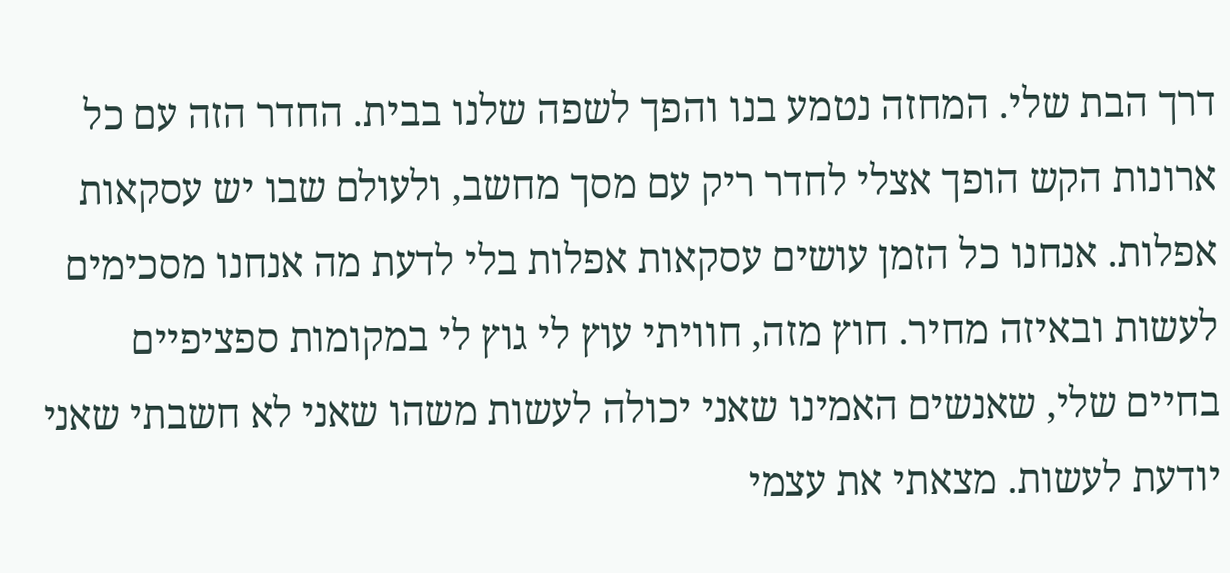דרך הבת שלי. המחזה נטמע בנו והפך לשפה שלנו בבית. החדר הזה עם כל ארונות הקש הופך אצלי לחדר ריק עם מסך מחשב, ולעולם שבו יש עסקאות אפלות. אנחנו כל הזמן עושים עסקאות אפלות בלי לדעת מה אנחנו מסכימים לעשות ובאיזה מחיר. חוץ מזה, חוויתי עוץ לי גוץ לי במקומות ספציפיים בחיים שלי, שאנשים האמינו שאני יכולה לעשות משהו שאני לא חשבתי שאני יודעת לעשות. מצאתי את עצמי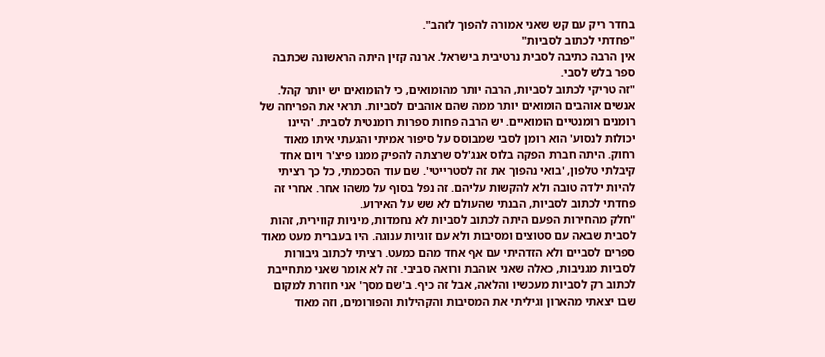בחדר ריק עם קש שאני אמורה להפוך לזהב".
"פחדתי לכתוב לסביות"
אין הרבה כתיבה לסבית נרטיבית בישראל. ארנה קזין היתה הראשונה שכתבה ספר בלש לסבי.
"זה טריקי לכתוב לסביות, הרבה יותר מהומואים, כי להומואים יש יותר קהל. אנשים אוהבים הומואים יותר ממה שהם אוהבים לסביות. תראי את הפריחה של רומנים רומנטיים הומואיים. יש הרבה פחות ספרות רומנטית לסבית. 'היינו יכולות לנסוע' הוא רומן לסבי שמבוסס על סיפור אמיתי והגעתי איתו מאוד רחוק. היתה חברת הפקה בלוס אנג'לס שרצתה להפיק ממנו פיצ'ר ויום אחד קיבלתי טלפון, 'בואי נהפוך את זה לסטרייטי'. שם עוד הסכמתי, כל כך רציתי להיות ילדה טובה ולא להקשות עליהם. זה נפל בסוף על משהו אחר. אחרי זה פחדתי לכתוב לסביות, הבנתי שהעולם לא שש על האירוע.
"חלק מהחירות הפעם היתה לכתוב לסביות לא נחמדות, מיניות קווירית, זהות לסבית שבאה עם סטוצים ומסיבות ולא עם זוגיות ענוגה. היו בעברית מעט מאוד ספרים לסביים ולא הזדהיתי עם אף אחד מהם כמעט. רציתי לכתוב גיבורות לסביות מגניבות, כאלה שאני אוהבת ורואה סביבי. זה לא אומר שאני מתחייבת לכתוב רק לסביות מעכשיו והלאה, אבל זה כיף. ב'שם מסך' אני חוזרת למקום שבו יצאתי מהארון וגיליתי את המסיבות והקהילות והפורומים, וזה מאוד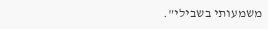משמעותי בשבילי".